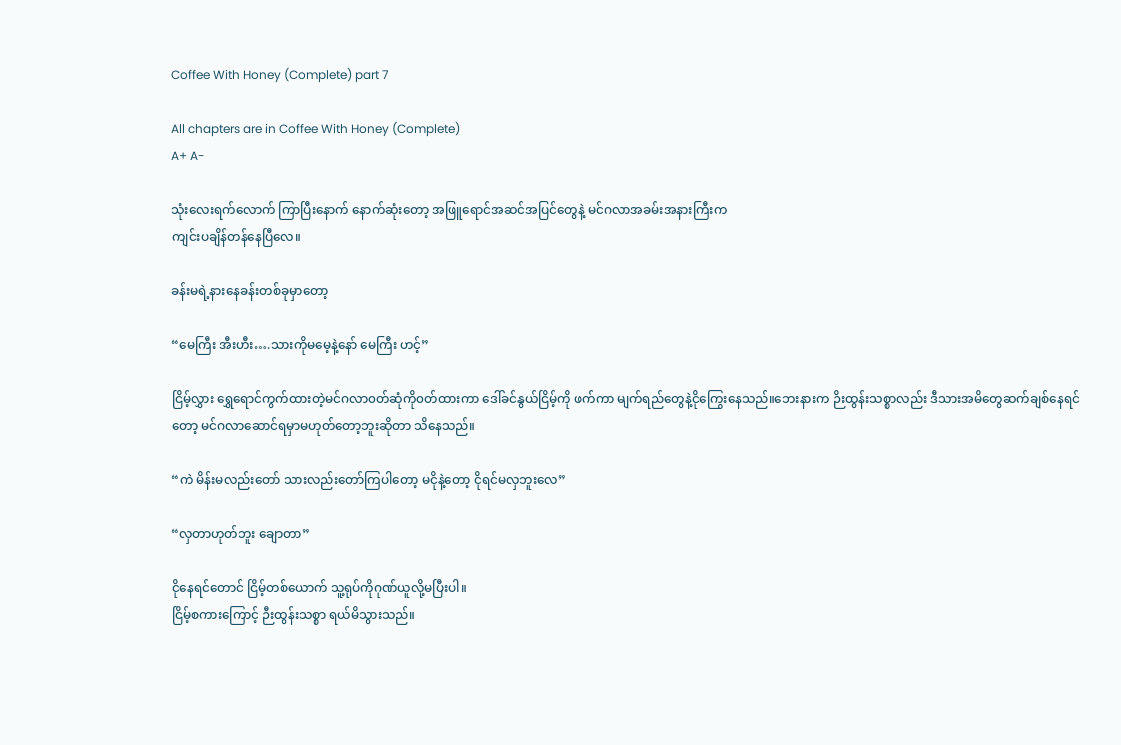Coffee With Honey (Complete) part 7

All chapters are in Coffee With Honey (Complete)
A+ A-

သုံးလေးရက်လောက် ကြာပြီးနောက် နောက်ဆုံးတော့ အဖြူရောင်အဆင်အပြင်တွေနဲ့ မင်ဂလာအခမ်းအနားကြီးက
ကျင်းပချိန်တန်နေပြီလေ။

ခန်းမရဲ့နားနေခန်းတစ်ခုမှာတော့

“မေကြီး အီးဟီး….သားကိုမမေ့နဲ့နော် မေကြီး ဟင့်”

ငြိမ့်လွှား ရွှေရောင်ကွက်ထားတဲ့မင်ဂလာ၀တ်ဆုံကို၀တ်ထားကာ ဒေါ်ခင်နွယ်ငြိမ့်ကို ဖက်ကာ မျက်ရည်တွေနဲ့ငိုကြွေးနေသည်။ဘေးနားက ဉိးထွန်းသစ္စာလည်း ဒီသားအမိတွေဆက်ချစ်နေရင်တော့ မင်ဂလာဆောင်ရမှာမဟုတ်တော့ဘူးဆိုတာ သိနေသည်။

“ကဲ မိန်းမလည်းတော် သားလည်းတော်ကြပါ‌တော့ မငိုနဲ့တော့ ငိုရင်မလှဘူးလေ”

“လှတာဟုတ်ဘူး ချောတာ”

ငိုနေရင်တောင် ငြိမ့်တစ်ယောက် သူ့ရုပ်ကိုဂုဏ်ယူလို့မပြီးပါ။
ငြိမ့်စကားကြောင့် ဉီးထွန်းသစ္စာ ရယ်မိသွားသည်။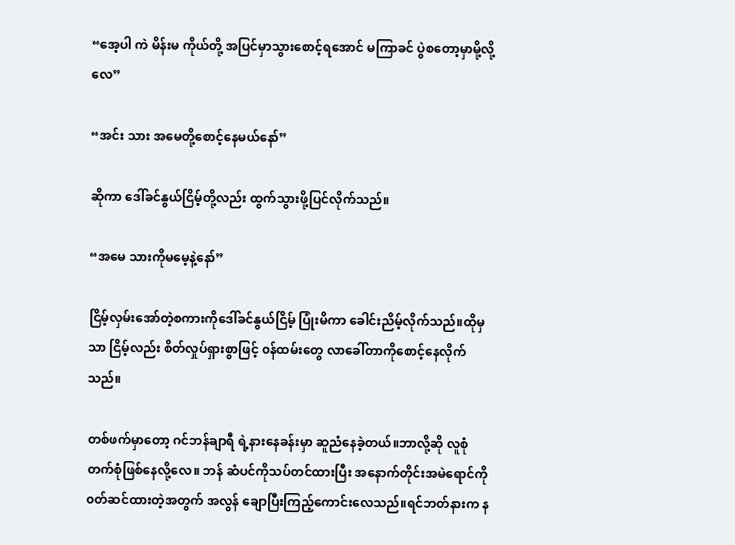“အေ့ပါ ကဲ မိန်းမ ကိုယ်တို့ အပြင်မှာသွားစောင့်ရအောင် မကြာခင် ပွဲစတော့မှာမို့လို့လေ”

“အင်း သား အမေတို့စောင့်နေမယ်နော်”

ဆိုကာ ဒေါ်ခင်နွယ်ငြိမ့်တို့လည်း ထွက်သွားဖို့ပြင်လိုက်သည်။

“အမေ သားကိုမမေ့နဲ့နော်”

ငြိမ့်လှမ်းအော်တဲ့စကားကိုဒေါ်ခင်နွယ်ငြိမ့် ပြုံးမိကာ ခေါင်းညိမ့်လိုက်သည်။ထိုမှသာ ငြိမ့်လည်း စိတ်လှုပ်ရှားစွာဖြင့် ၀န်ထမ်းတွေ လာခေါ်တာကိုစောင့်နေလိုက်သည်။

တစ်ဖက်မှာတော့ ဂင်ဘန်ချာရီ ရဲ့နားနေခန်းမှာ ဆူညံနေခဲ့တယ်။ဘာလို့ဆို လူစုံတက်စုံဖြစ်နေလို့လေ။ ဘန် ဆံပင်ကိုသပ်တင်ထားပြီး အ‌နောက်တိုင်းအမဲရောင်ကို၀တ်ဆင်ထားတဲ့အတွက် အလွန် ချောပြီးကြည့်ကောင်းလေသည်။ရင်ဘတ်နားက န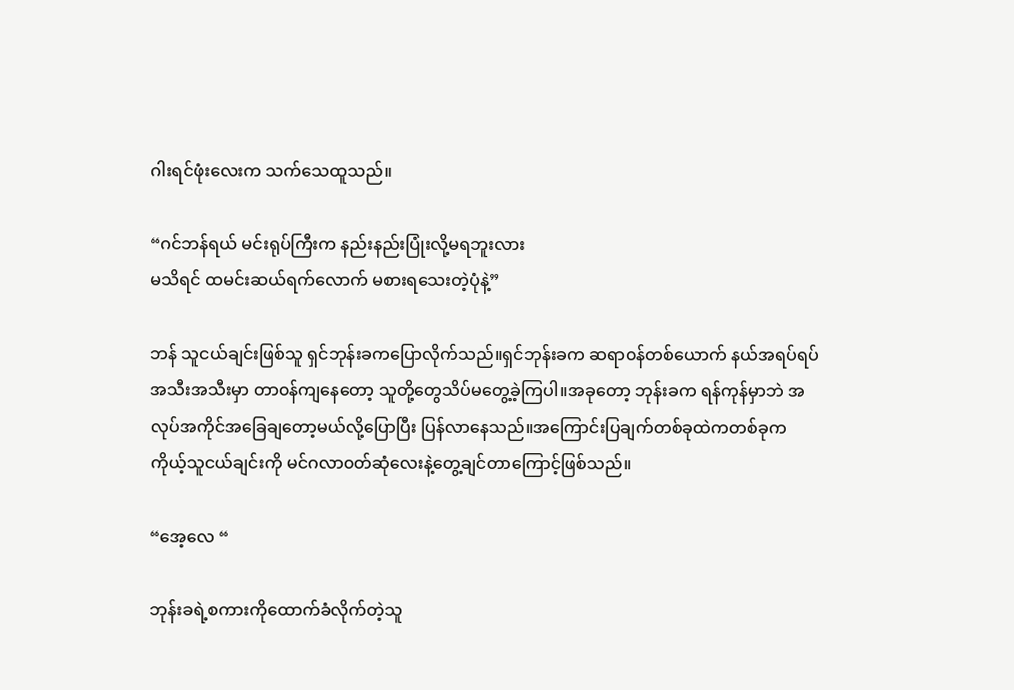ဂါးရင်ဖုံးလေးက သက်သေထူသည်။

“ဂင်ဘန်ရယ် မင်းရုပ်ကြီးက နည်းနည်းပြုံးလို့မရဘူးလား
မသိရင် ထမင်းဆယ်ရက်လောက် မစားရသေးတဲ့ပုံနဲ့”

ဘန် သူငယ်ချင်းဖြစ်သူ ရှင်ဘုန်းခကပြောလိုက်သည်။ရှင်ဘုန်းခက ဆရာ၀န်တစ်ယောက် နယ်အရပ်ရပ်အသီးအသီးမှာ တာ၀န်ကျနေတော့ သူတို့တွေသိပ်မတွေ့ခဲ့ကြပါ။အခုတော့ ဘုန်းခက ရန်ကုန်မှာဘဲ အလုပ်အကိုင်အခြေချတော့မယ်လို့ပြောပြီး ပြန်လာနေသည်။အကြောင်းပြချက်တစ်ခုထဲကတစ်ခုက ကိုယ့်သူငယ်ချင်းကို မင်ဂလာ၀တ်ဆုံလေးနဲ့တွေ့ချင်တာကြောင့်ဖြစ်သည်။

“အေ့လေ “

ဘုန်းခရဲ့စကားကိုထောက်ခံလိုက်တဲ့သူ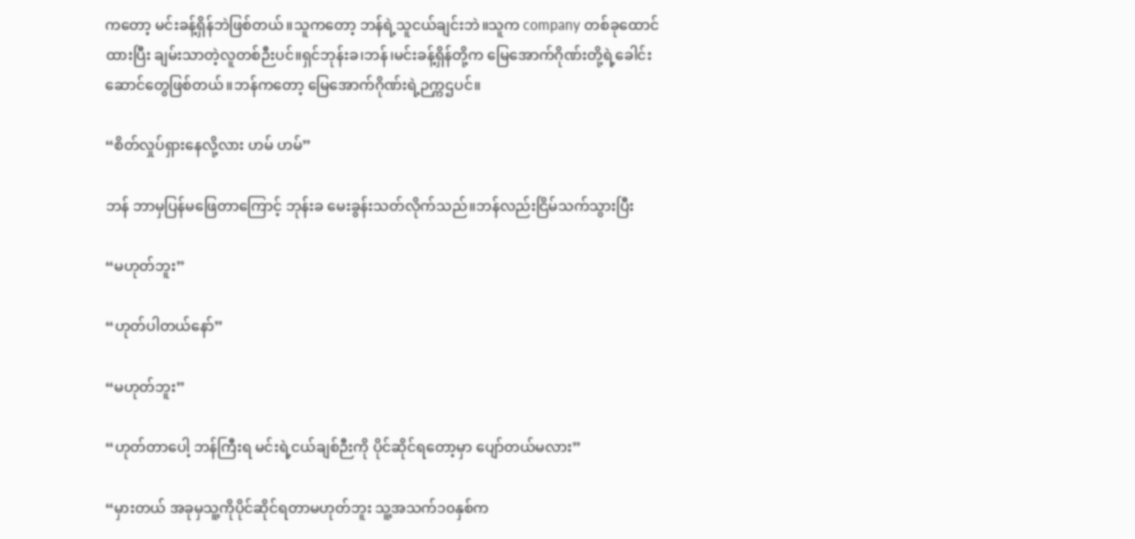ကတော့ မင်းခန့်‌ရှိန်ဘဲဖြစ်တယ်။သူကတော့ ဘန်ရဲ့သူငယ်ချင်းဘဲ။သူက company တစ်ခုထောင်ထားပြီး ချမ်းသာတဲ့လူတစ်ဉီးပင်။ရှင်ဘုန်းခ၊ဘန်၊‌မင်းခန့်ရှိန်တို့က မြေအောက်ဂိုဏ်းတို့ရဲ့ခေါင်းဆောင်တွေဖြစ်တယ်။ဘန်ကတော့ မြေအောက်ဂိုဏ်းရဲ့ဉက္ကဌပင်။

“စိတ်လှုပ်ရှားနေလို့လား ဟမ် ဟမ်”

ဘန် ဘာမှပြန်မဖြေတာကြောင့် ဘုန်းခ မေးခွန်းသတ်လိုက်သည်။ဘန်လည်းငြိမ်သက်သွားပြီး

“မဟုတ်ဘူး”

“ဟုတ်ပါတယ်နော်”

“မဟုတ်ဘူး”

“ဟုတ်တာပေါ့ ဘန်ကြီးရ မင်းရဲ့ငယ်ချစ်ဉီးကို ပိုင်ဆိုင်ရတော့မှာ ပျော်တယ်မလား”

“မှားတယ် အခုမှသူ့ကိုပိုင်ဆိုင်ရတာမဟုတ်ဘူး သူ့အသက်၁၀နှစ်က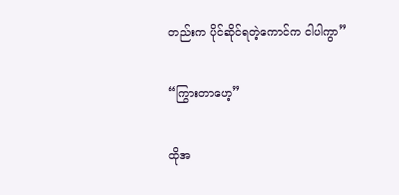တည်းက ပိုင်ဆိုင်ရတဲ့ကောင်က ငါပါကွာ”

“ကြွားတာဟေ့”

ထိုအ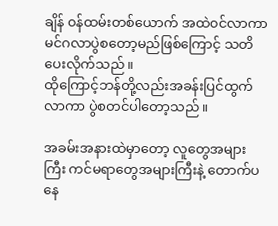ချိန် ၀န်ထမ်းတစ်ယောက် အထဲ၀င်လာကာ မင်ဂလာပွဲစတော့မည်ဖြစ်ကြောင့် သတိပေးလိုက်သည်။
ထိုကြောင့်ဘန်တို့လည်းအခန်းပြင်ထွက်လာကာ ပွဲစတင်ပါတော့သည်။

အခမ်းအနားထဲမှာတော့ လူတွေအများကြီး ကင်မရာတွေအများကြီးနဲ့ တောက်ပနေ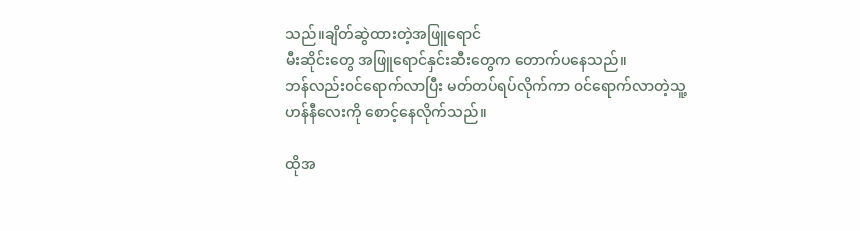သည်။ချိတ်ဆွဲထားတဲ့အဖြူရောင်
မီးဆိုင်းတွေ အဖြူရောင်နှင်းဆီးတွေက တောက်ပနေသည်။
ဘန်လည်း၀င်ရောက်လာပြီး မတ်တပ်ရပ်လိုက်ကာ ၀င်ရောက်လာတဲ့သူ့ဟန်နီလေးကို စောင့်နေလိုက်သည်။

ထိုအ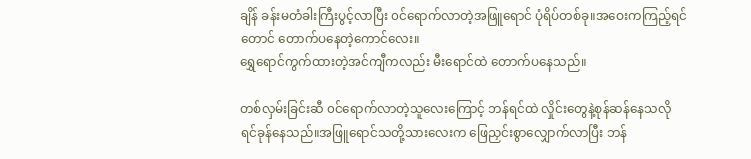ချိန် ခန်းမတံခါးကြီးပွင့်လာပြီး ၀င်ရောက်လာတဲ့အဖြူရောင် ပုံရိပ်တစ်ခု။အဝေးကကြည့်ရင်တောင် ‌တောက်ပနေတဲ့ကောင်လေး။
ရွှေရောင်ကွက်ထားတဲ့အင်ကျီကလည်း မီးရောင်ထဲ တောက်ပနေသည်။

တစ်လှမ်းခြင်းဆီ ၀င်ရောက်လာတဲ့သူလေးကြောင့် ဘန်ရင်ထဲ လှိုင်းတွေနဲ့စုန်ဆန်နေသလို ရင်ခုန်နေသည်။‌အဖြူရောင်သတို့သားလေးက ဖြေညှင်းစွာလျှောက်လာပြီး ဘန်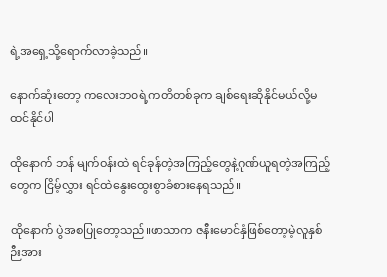ရဲ့အရှေ့သို့ရောက်လာခဲ့သည်။

နောက်ဆုံးတော့ ကလေးဘ၀ရဲ့ကတိတစ်ခုက ချစ်ရေးဆိုနိုင်မယ်လို့မထင်နိုင်ပါ

ထိုနောက် ဘန် မျက်ဝန်းထဲ ရင်ခုန်တဲ့အကြည့်တွေနဲ့ဂုဏ်ယူရတဲ့အကြည့်တွေက ငြိမ့်လွှား ရင်ထဲနွေးထွေးစွာခံစားနေရသည်။

ထိုနောက် ပွဲအစပြုတော့သည်။ဖာသာက ဇနီးမောင်နှံဖြစ်တော့မဲ့လူနှစ်ဉီးအား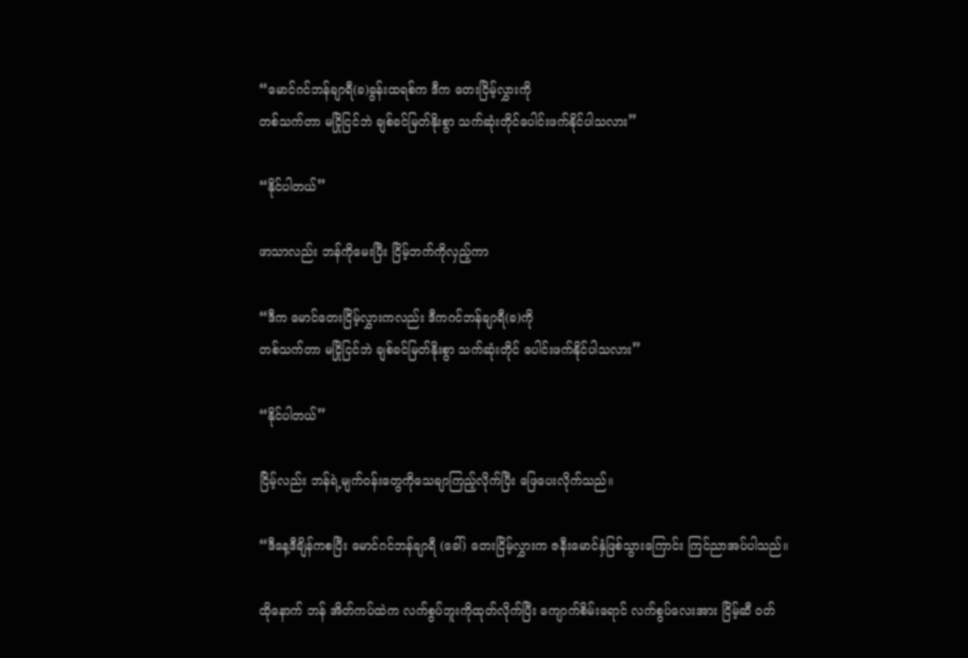“မောင်ဂင်ဘန်ချာရီ(ခ)ခွန်းထရစ်က ဒီက တေးငြိမ့်လွှားကို
တစ်သက်တာ မငြိုငြင်ဘဲ ချစ်ခင်မြတ်နိုးစွာ သက်ဆုံးတိုင်ပေါင်းဖက်နိုင်ပါသလား”

“နိုင်ပါတယ်”

ဖာသာလည်း ဘန်ကိုမေးပြီး ငြိမ့်ဘက်ကိုလှည့်ကာ

“ဒီက မောင်တေးငြိမ့်လွှားကလည်း ဒီကဂင်ဘန်ချာရီ‌(ခ)ကို
တစ်သက်တာ မငြိုငြင်ဘဲ ချစ်ခင်မြတ်နိုးစွာ သက်ဆုံးတိုင် ပေါင်းဖက်နိုင်ပါသလား”

“နိုင်ပါတယ်”

ငြိမ့်လည်း ဘန်ရဲ့မျက်၀န်းတွေကိုသေချာကြည့်လိုက်ပြီး ဖြေပေးလိုက်သည်။

“ဒီနေ့ဒီချိန်ကစပြီး မောင်ဂင်ဘန်ချာရီ (ခေါ်) တေးငြိမ့်လွှားက ဇနီးမောင်နှံဖြစ်သွားကြောင်း ‌ကြင်ညာအပ်ပါသည်။

ထိုနောက် ဘန် အိတ်ကပ်ထဲက လက်စွပ်ဘူးကိုထုတ်လိုက်ပြီး ကျောက်စိမ်းရောင် လက်စွပ်လေးအား ငြိမ့်ဆီ ၀တ်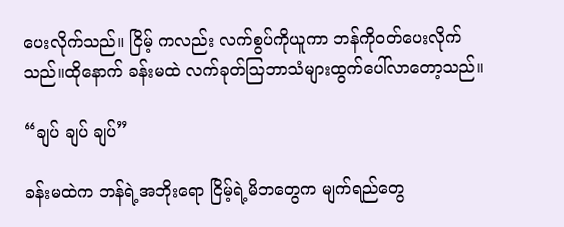ပေးလိုက်သည်။ ငြိမ့် ကလည်း လက်စွပ်ကိုယူကာ ဘန်ကို၀တ်ပေးလိုက်သည်။ထိုနောက် ခန်းမထဲ လက်ခုတ်ဩဘာသံများထွက်ပေါ်လာတော့သည်။

“ချပ် ချပ် ချပ်”

ခန်းမထဲက ဘန်ရဲ့အဘိုးရော ငြိမ့်ရဲ့မိဘတွေက မျက်ရည်တွေ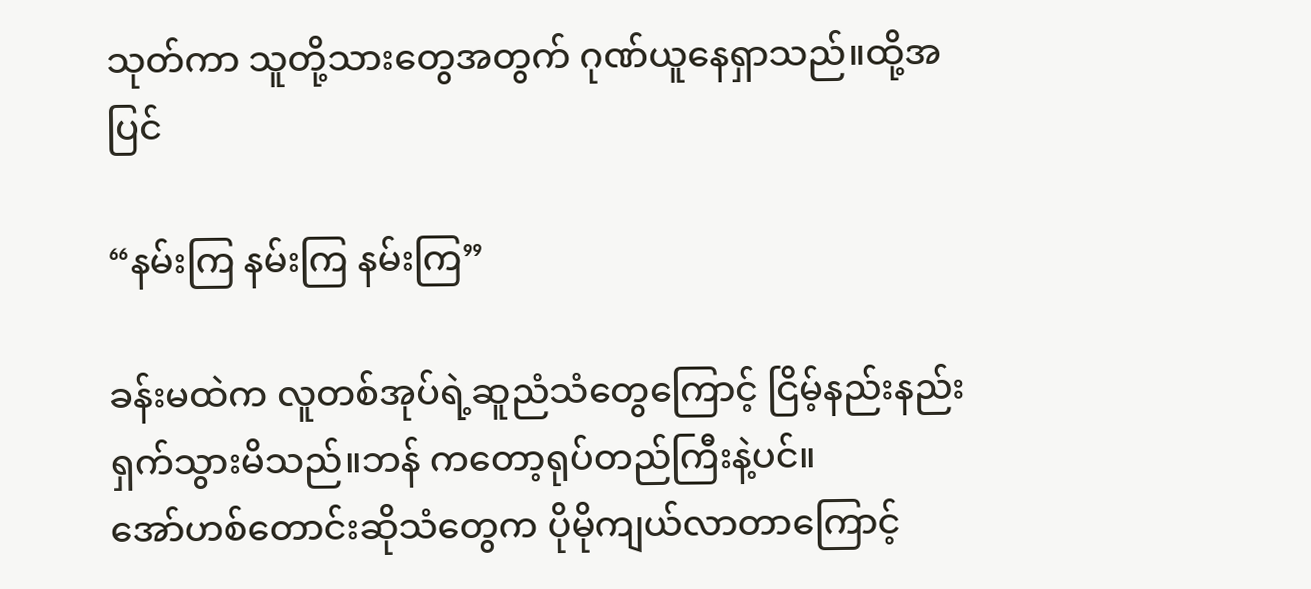သုတ်ကာ သူတို့သားတွေအတွက် ဂုဏ်ယူနေရှာသည်။ထို့အပြင်

“နမ်းကြ နမ်းကြ နမ်းကြ”

ခန်းမထဲက လူတစ်အုပ်ရဲ့ဆူညံသံတွေကြောင့် ငြိမ့်နည်းနည်းရှက်သွားမိသည်။ဘန် ကတော့ရုပ်တည်ကြီးနဲ့ပင်။
အော်ဟစ်တောင်းဆိုသံတွေက ပိုမိုကျယ်လာတာကြောင့်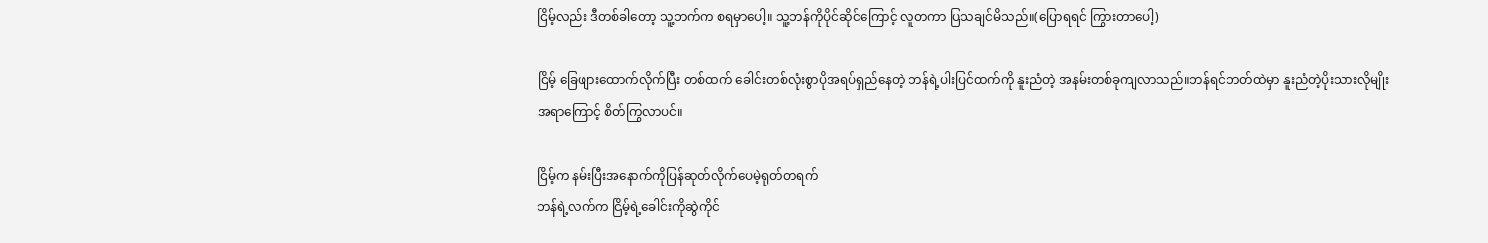ငြိမ့်လည်း ဒီတစ်ခါတော့ သူ့ဘက်က စရမှာပေါ့။ သူ့ဘန်ကိုပိုင်ဆိုင်ကြောင့် လူတကာ ပြသချင်မိသည်။(ပြောရရင် ကြွားတာပေါ့)

ငြိမ့် ခြေဖျားထောက်လိုက်ပြီး တစ်ထက် ခေါင်းတစ်လုံးစွာပိုအရပ်ရှည်နေတဲ့ ဘန်ရဲ့ပါးပြင်ထက်ကို နူးညံတဲ့ အနမ်းတစ်ခုကျလာသည်။ဘန်ရင်ဘတ်ထဲမှာ နူးညံတဲ့ပိုးသားလိုမျိုး
အရာကြောင့် စိတ်ကြွလာပင်။

ငြိမ့်က နမ်းပြီးအနောက်ကိုပြန်ဆုတ်လိုက်ပေမဲ့ရုတ်တရက်
ဘန်ရဲ့လက်က ငြိမ့်ရဲ့ခေါင်းကိုဆွဲကိုင်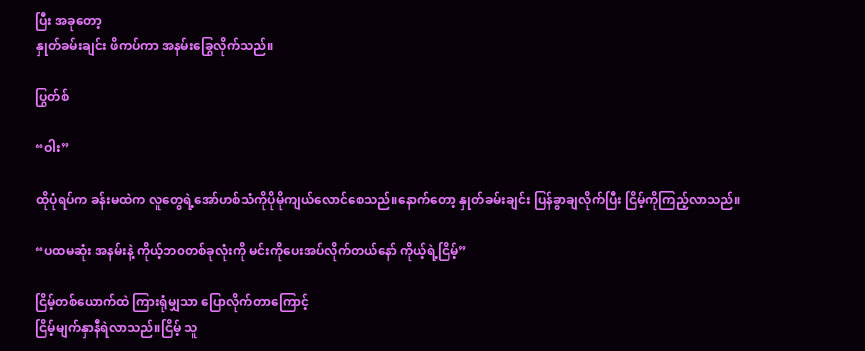ပြီး အခုတော့
နှုတ်ခမ်းချင်း ဖိကပ်ကာ အနမ်းခြွေလိုက်သည်။

ပြွတ်စ်

“ဝါး”

ထိုပုံရပ်က ခန်းမထဲက လူတွေရဲ့အော်ဟစ်သံကိုပိုမိုကျယ်လောင်စေသည်။နောက်တော့ နှုတ်ခမ်းချင်း ပြန်ခွာချလိုက်ပြီး ငြိမ့်ကိုကြည့်လာသည်။

“ပထမဆုံး အနမ်းနဲ့ ကိုယ့်ဘ၀တစ်ခုလုံးကို မင်းကိုပေးအပ်လိုက်တယ်နော် ကိုယ့်ရဲ့ငြိမ့်”

ငြိမ့်တစ်ယောက်ထဲ ကြားရုံမျှသာ ပြောလိုက်တာကြောင့်
ငြိမ့်မျက်နှာနီရဲလာသည်။ငြိမ့် သူ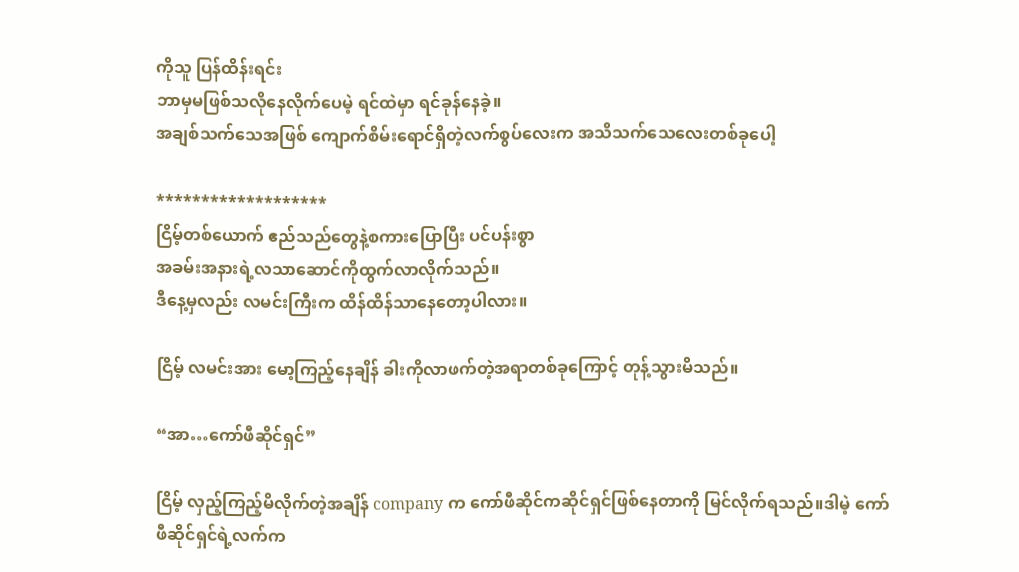ကိုသူ ပြန်ထိန်းရင်း
ဘာမှမဖြစ်သလိုနေလိုက်ပေမဲ့ ရင်ထဲမှာ ရင်ခုန်နေခဲ့။
အချစ်သက်သေအဖြစ် ကျောက်စိမ်းရောင်ရှိတဲ့လက်စွပ်လေးက အသိသက်သေလေးတစ်ခုပေါ့

*******************
ငြိမ့်တစ်ယောက် ဧည်သည်တွေနဲ့စကားပြောပြီး ပင်ပန်းစွာ
အခမ်းအနားရဲ့လသာဆောင်ကိုထွက်လာလိုက်သည်။
ဒီနေ့မှလည်း လမင်းကြီးက ထိန်ထိန်သာနေတော့ပါလား။

ငြိမ့် လမင်းအား မော့ကြည့်နေချိန် ခါးကိုလာဖက်တဲ့အရာတစ်ခုကြောင့် တုန့်သွားမိသည်။

“အာ…ကော်ဖီဆိုင်ရှင်”

ငြိမ့် လှည့်ကြည့်မိလိုက်တဲ့အချိန် company က ကော်ဖီဆိုင်ကဆိုင်ရှင်ဖြစ်နေတာကို မြင်လိုက်ရသည်။ဒါမဲ့ ကော်ဖီဆိုင်ရှင်ရဲ့လက်က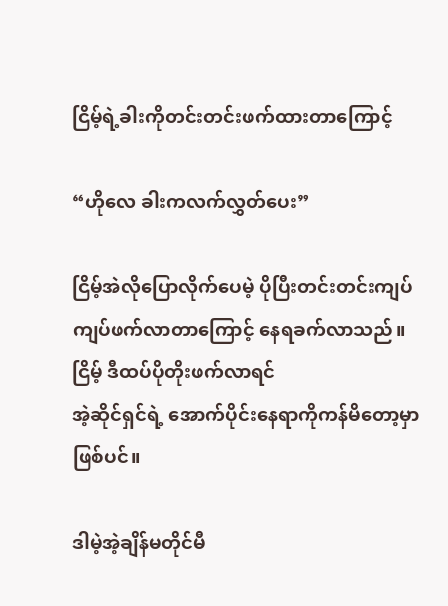ငြိမ့်ရဲ့ခါးကိုတင်းတင်းဖက်ထားတာကြောင့်

“ဟိုလေ ခါးကလက်လွှတ်ပေး”

ငြိမ့်အဲလိုပြောလိုက်ပေမဲ့ ပိုပြီးတင်းတင်းကျပ်ကျပ်ဖက်လာတာကြောင့် နေရခက်လာသည်။ငြိမ့် ဒီထပ်ပိုတိုးဖက်လာရင်
အဲ့ဆိုင်ရှင်ရဲ့ အောက်ပိုင်းနေရာကိုကန်‌မိတော့မှာဖြစ်ပင်။

ဒါမဲ့အဲ့ချိန်မတိုင်မီ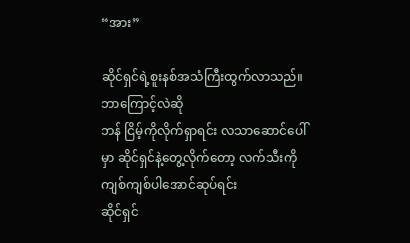“အား”

ဆိုင်ရှင်ရဲ့စူးနစ်အသံကြီးထွက်လာသည်။ဘာကြောင့်လဲဆို
ဘန် ငြိမ့်ကိုလိုက်ရှာရင်း လသာဆောင်ပေါ်မှာ ဆိုင်ရှင်နဲ့တွေ့လိုက်တော့ လက်သီးကိုကျစ်ကျစ်ပါအောင်ဆုပ်ရင်း
ဆိုင်ရှင်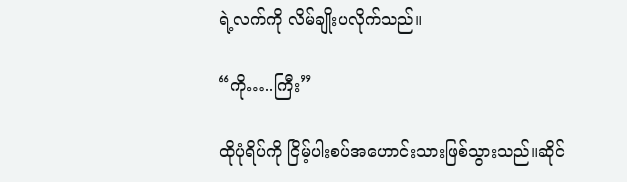ရဲ့လက်ကို လိမ်ချိုးပလိုက်သည်။

“ကို…..ကြီး”

ထိုပုံရိပ်ကို ငြိမ့်ပါးစပ်အဟောင်းသားဖြစ်သွားသည်။ဆိုင်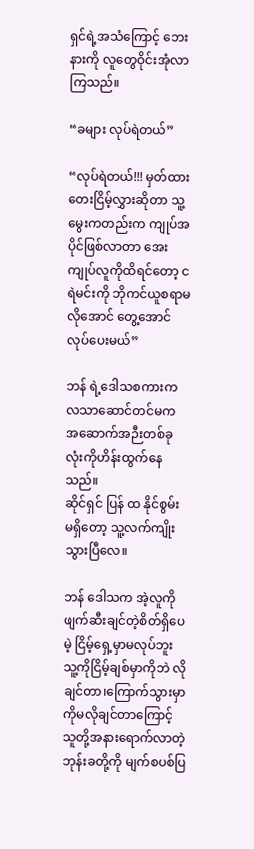ရှင်ရဲ့အသံကြောင့် ဘေးနားကို လူတွေဝိုင်းအုံလာကြသည်။

“ခများ လုပ်ရဲတယ်”

“လုပ်ရဲတယ်!!! မှတ်ထား တေးငြိမ့်လွှားဆိုတာ သူ့မွေးကတည်းက ကျုပ်အပိုင်ဖြစ်လာတာ အေး ကျုပ်လူကိုထိရင်တော့ ငရဲမင်းကို ဘိုကင်ယူစရာမလိုအောင် တွေ့အောင်လုပ်ပေးမယ်”

ဘန် ရဲ့ဒေါသစကားက လသာဆောင်တင်မက အဆောက်အဉီးတစ်ခုလုံးကိုဟိန်းထွက်နေသည်။
ဆိုင်ရှင် ပြန် ထ နိုင်စွမ်း မရှိတော့ သူ့လက်ကျိုးသွားပြီလေ။

ဘန် ဒေါသက အဲ့လူကို ဖျက်ဆီးချင်တဲ့စိတ်ရှိပေမဲ့ ငြိမ့်ရှေ့မှာမလုပ်ဘူး သူ့ကိုငြိမ့်ချစ်မှာကိုဘဲ လိုချင်တာ၊ကြောက်သွားမှာကိုမလိုချင်တာကြောင့် သူတို့အနားရောက်လာတဲ့
ဘုန်းခတို့ကို မျက်စပစ်ပြ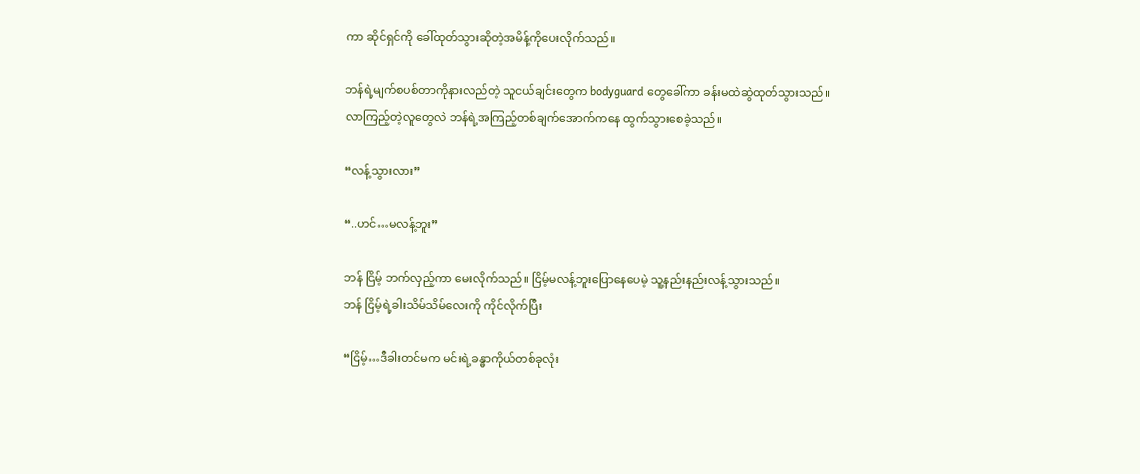ကာ ဆိုင်ရှင်ကို ခေါ်ထုတ်သွားဆိုတဲ့အမိန့်ကိုပေးလိုက်သည်။

ဘန်ရဲ့မျက်စပစ်တာကိုနားလည်တဲ့ သူငယ်ချင်းတွေက bodyguard တွေခေါ်ကာ ခန်းမထဲဆွဲထုတ်သွားသည်။
လာကြည့်တဲ့လူတွေလဲ ဘန်ရဲ့အကြည့်တစ်ချက်အောက်ကနေ ထွက်သွားစေခဲ့သည်။

“လန့်သွားလား”

“..ဟင်…မလန့်ဘူး”

ဘန် ငြိမ့် ဘက်လှည့်ကာ မေးလိုက်သည်။ ငြိမ့်မလန့်ဘူးပြောနေပေမဲ့ သူ့နည်းနည်းလန့်သွားသည်။
ဘန် ငြိမ့်ရဲ့ခါးသိမ်သိမ်လေးကို ကိုင်လိုက်ပြီး

“ငြိမ့်…ဒီခါးတင်မက မင်းရဲ့ခန္ဓာကိုယ်တစ်ခုလုံး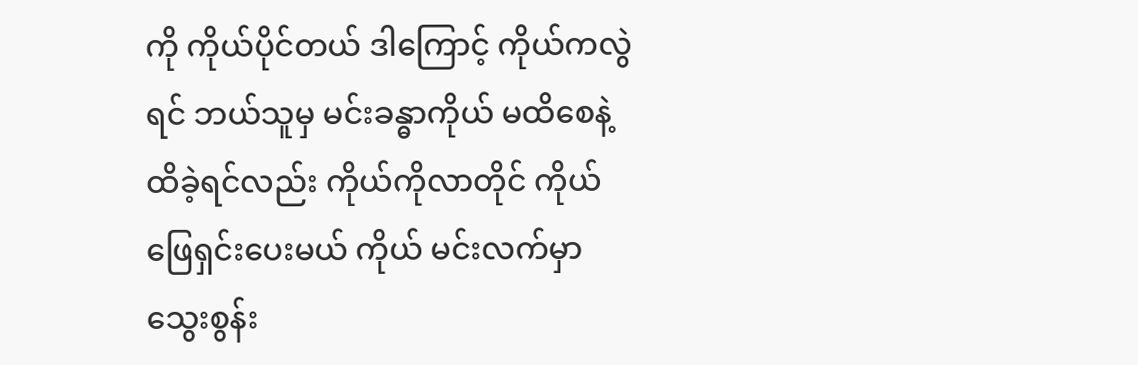ကို ကိုယ်ပိုင်တယ် ဒါကြောင့် ကိုယ်ကလွဲရင် ဘယ်သူမှ မင်းခန္ဓာကိုယ် မထိစေနဲ့ ထိခဲ့ရင်လည်း ကိုယ်ကိုလာတိုင် ကိုယ်ဖြေရှင်းပေးမယ် ကိုယ် မင်းလက်မှာသွေးစွန်း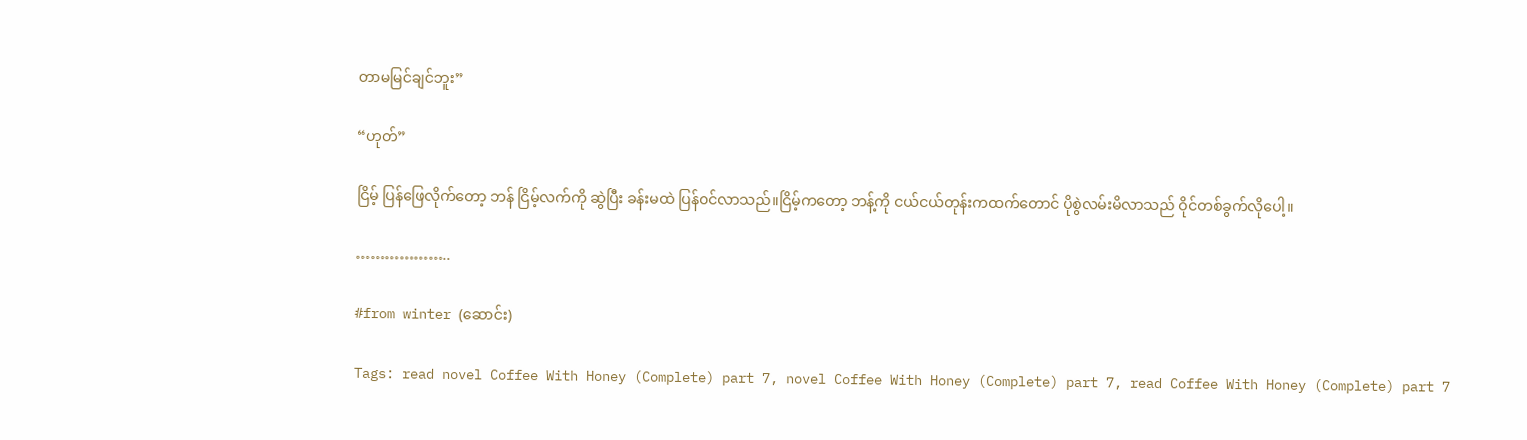တာမမြင်ချင်ဘူး”

“ဟုတ်”

ငြိမ့် ပြန်ဖြေလိုက်တော့ ဘန် ငြိမ့်လက်ကို ဆွဲပြီး ခန်းမထဲ ပြန်၀င်လာသည်။ငြိမ့်ကတော့ ဘန့်ကို ငယ်ငယ်တုန်းကထက်တောင် ပိုစွဲလမ်းမိလာသည် ဝိုင်တစ်ခွက်လိုပေါ့။

………………..

#from winter (ဆောင်း)

Tags: read novel Coffee With Honey (Complete) part 7, novel Coffee With Honey (Complete) part 7, read Coffee With Honey (Complete) part 7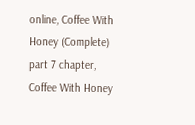online, Coffee With Honey (Complete) part 7 chapter, Coffee With Honey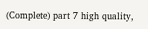(Complete) part 7 high quality,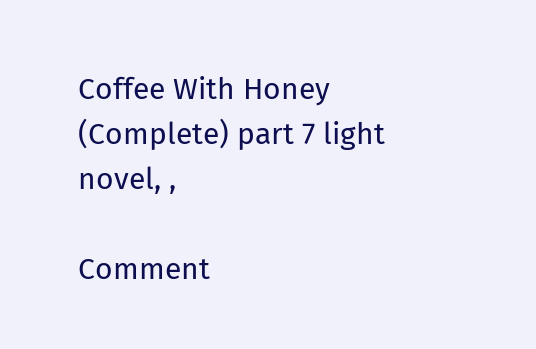Coffee With Honey (Complete) part 7 light novel, ,

Comment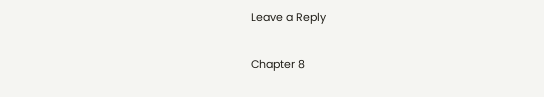Leave a Reply

Chapter 8